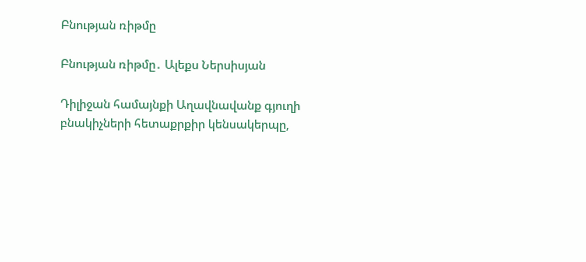Բնության ռիթմը

Բնության ռիթմը․ Ալեքս Ներսիսյան

Դիլիջան համայնքի Աղավնավանք գյուղի բնակիչների հետաքրքիր կենսակերպը,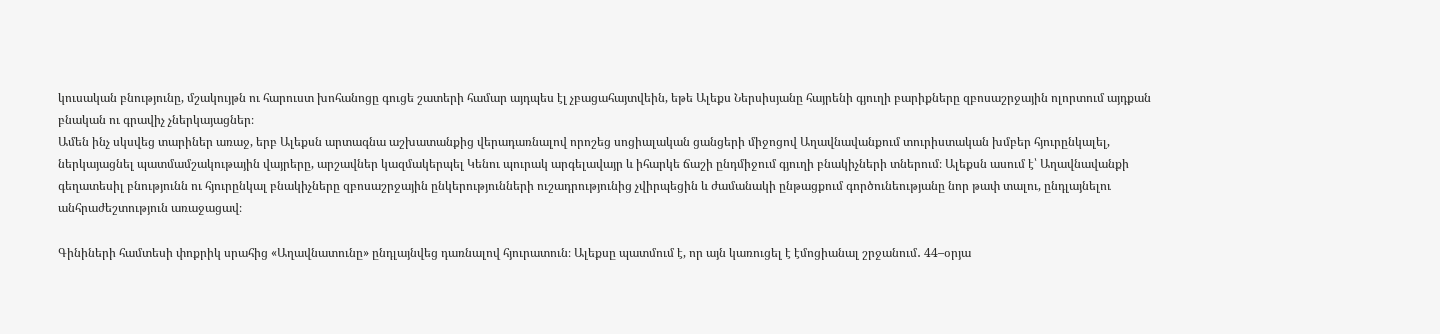կուսական բնությունը, մշակույթն ու հարուստ խոհանոցը գուցե շատերի համար այդպես էլ չբացահայտվեին, եթե Ալեքս Ներսիսյանը հայրենի գյուղի բարիքները զբոսաշրջային ոլորտում այդքան բնական ու գրավիչ չներկայացներ։
Ամեն ինչ սկսվեց տարիներ առաջ, երբ Ալեքսն արտագնա աշխատանքից վերադառնալով որոշեց սոցիալական ցանցերի միջոցով Աղավնավանքում տուրիստական խմբեր հյուրընկալել, ներկայացնել պատմամշակութային վայրերը, արշավներ կազմակերպել Կենու պուրակ արգելավայր և իհարկե ճաշի ընդմիջում գյուղի բնակիչների տներում։ Ալեքսն ասում է՝ Աղավնավանքի գեղատեսիլ բնությունն ու հյուրընկալ բնակիչները զբոսաշրջային ընկերությունների ուշադրությունից չվիրպեցին և ժամանակի ընթացքում գործունեությանը նոր թափ տալու, ընդլայնելու անհրաժեշտություն առաջացավ։

Գինիների համտեսի փոքրիկ սրահից «Աղավնատունը» ընդլայնվեց դառնալով հյուրատուն։ Ալեքսը պատմում է, որ այն կառուցել է էմոցիանալ շրջանում․ 44–օրյա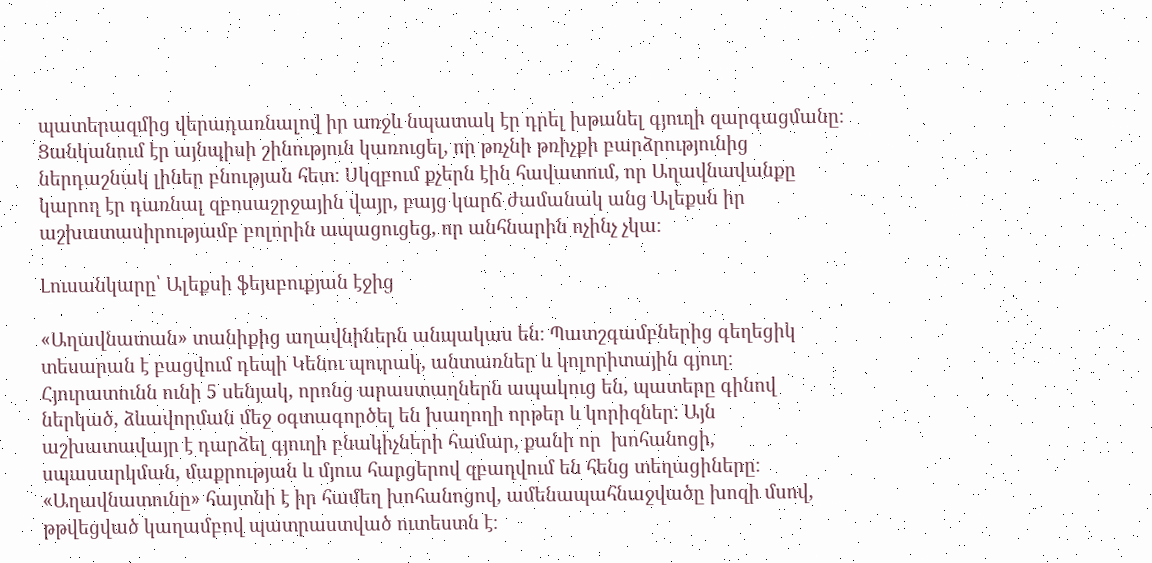պատերազմից վերադառնալով իր առջև նպատակ էր դրել խթանել գյուղի զարգացմանը։ Ցանկանում էր այնպիսի շինություն կառուցել, որ թռչնի թռիչքի բարձրությունից ներդաշնակ լիներ բնության հետ։ Սկզբում քչերն էին հավատում, որ Աղավնավանքը կարող էր դառնալ զբոսաշրջային վայր, բայց կարճ ժամանակ անց Ալեքսն իր աշխատասիրությամբ բոլորին ապացուցեց, որ անհնարին ոչինչ չկա։

Լուսանկարը՝ Ալեքսի ֆեյսբուքյան էջից

«Աղավնատան» տանիքից աղավնիներն անպակաս են։ Պատշգամբներից գեղեցիկ տեսարան է բացվում դեպի Կենու պուրակ, անտառներ և կոլորիտային գյուղ։ Հյուրատունն ունի 5 սենյակ, որոնց արաստաղներն ապակուց են, պատերը գինով ներկած, ձևավորման մեջ օգտագործել են խաղողի որթեր և կորիզներ։ Այն աշխատավայր է դարձել գյուղի բնակիչների համար, քանի որ  խոհանոցի, սպասարկման, մաքրության և մյուս հարցերով զբաղվում են հենց տեղացիները։  «Աղավնատունը» հայտնի է իր համեղ խոհանոցով, ամենապահնաջվածը խոզի մսով, թթվեցված կաղամբով պատրաստված ուտեստն է։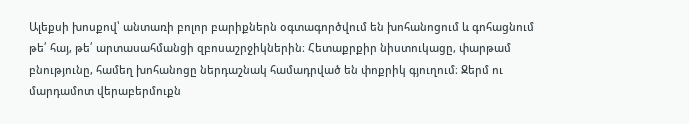Ալեքսի խոսքով՝ անտառի բոլոր բարիքներն օգտագործվում են խոհանոցում և գոհացնում թե՛ հայ, թե՛ արտասահմանցի զբոսաշրջիկներին։ Հետաքրքիր նիստուկացը, փարթամ բնությունը, համեղ խոհանոցը ներդաշնակ համադրված են փոքրիկ գյուղում։ Ջերմ ու մարդամոտ վերաբերմուքն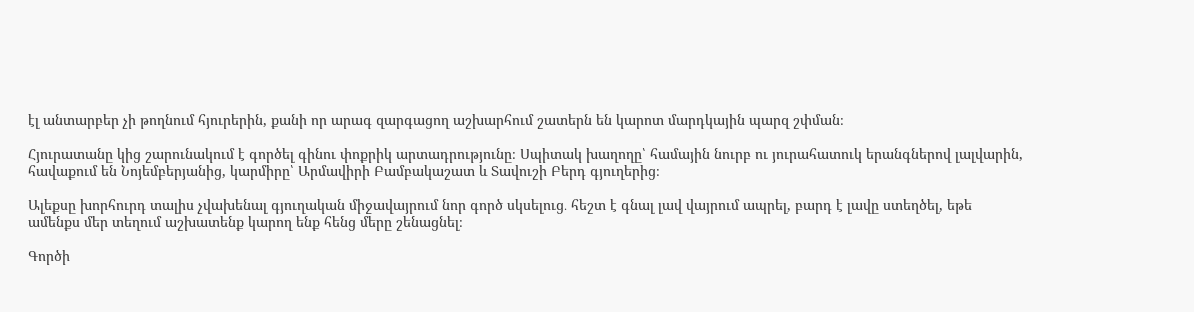էլ անտարբեր չի թողնում հյուրերին, քանի որ արագ զարգացող աշխարհում շատերն են կարոտ մարդկային պարզ շփման։

Հյուրատանը կից շարունակում է գործել գինու փոքրիկ արտադրությունը։ Սպիտակ խաղողը՝ համային նուրբ ու յուրահատուկ երանգներով լալվարին, հավաքում են Նոյեմբերյանից, կարմիրը՝ Արմավիրի Բամբակաշատ և Տավուշի Բերդ գյուղերից։

Ալեքսը խորհուրդ տալիս չվախենալ գյուղական միջավայրում նոր գործ սկսելուց․ հեշտ է գնալ լավ վայրում ապրել, բարդ է լավը ստեղծել, եթե ամենքս մեր տեղում աշխատենք կարող ենք հենց մերը շենացնել։

Գործի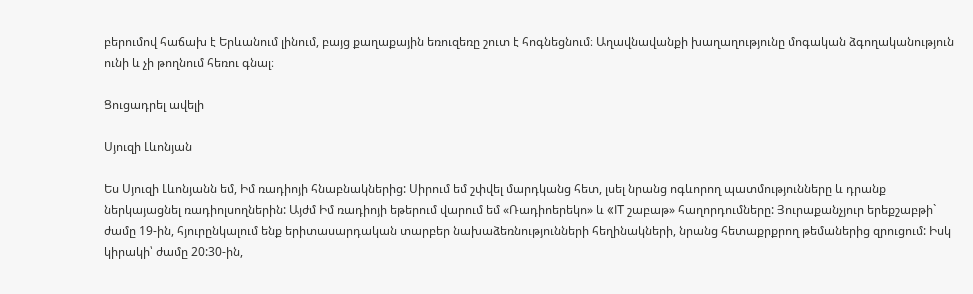բերումով հաճախ է Երևանում լինում, բայց քաղաքային եռուզեռը շուտ է հոգնեցնում։ Աղավնավանքի խաղաղությունը մոգական ձգողականություն ունի և չի թողնում հեռու գնալ։

Ցուցադրել ավելի

Սյուզի Լևոնյան

Ես Սյուզի Լևոնյանն եմ, Իմ ռադիոյի հնաբնակներից: Սիրում եմ շփվել մարդկանց հետ, լսել նրանց ոգևորող պատմությունները և դրանք ներկայացնել ռադիոլսողներին: Այժմ Իմ ռադիոյի եթերում վարում եմ «Ռադիոերեկո» և «IT շաբաթ» հաղորդումները: Յուրաքանչյուր երեքշաբթի` ժամը 19-ին, հյուրընկալում ենք երիտասարդական տարբեր նախաձեռնությունների հեղինակների, նրանց հետաքրքրող թեմաներից զրուցում: Իսկ կիրակի՝ ժամը 20:30-ին,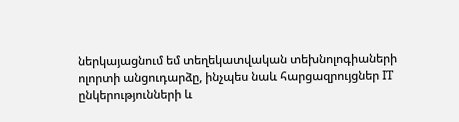ներկայացնում եմ տեղեկատվական տեխնոլոգիաների ոլորտի անցուդարձը, ինչպես նաև հարցազրույցներ IT ընկերությունների և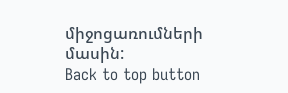միջոցառումների մասին:
Back to top button